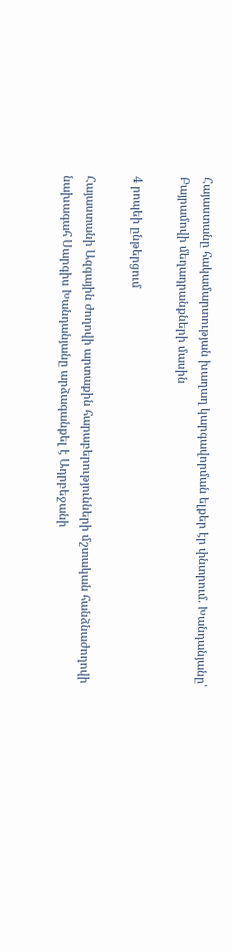Հայաստանը հակամարտության խաղաղ կարգավորման ելքեր էր փնտրում. Խանդանյանը՝ Բայրամովի մեղադրանքների մասին

4 րոպեի ընթերցում

Հայաստանի Ազգային ժողովի արտաքին հարաբերությունների մշտական հանձնաժողովի նախագահ Սարգիս Խանդանյանը արձագանքել է Ադրբեջանի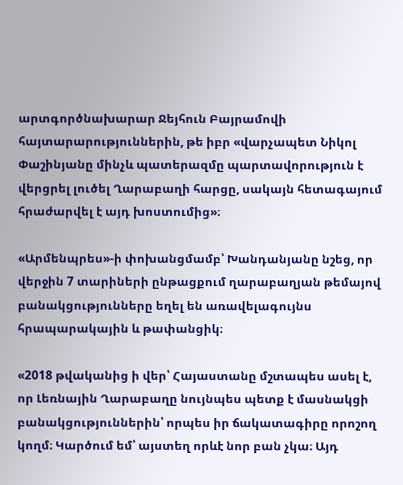արտգործնախարար Ջեյհուն Բայրամովի հայտարարություններին, թե իբր «վարչապետ Նիկոլ Փաշինյանը մինչև պատերազմը պարտավորություն է վերցրել լուծել Ղարաբաղի հարցը, սակայն հետագայում հրաժարվել է այդ խոստումից»։

«Արմենպրես»-ի փոխանցմամբ՝ Խանդանյանը նշեց, որ վերջին 7 տարիների ընթացքում ղարաբաղյան թեմայով բանակցությունները եղել են առավելագույնս հրապարակային և թափանցիկ։

«2018 թվականից ի վեր՝ Հայաստանը մշտապես ասել է, որ Լեռնային Ղարաբաղը նույնպես պետք է մասնակցի բանակցություններին՝ որպես իր ճակատագիրը որոշող կողմ։ Կարծում եմ՝ այստեղ որևէ նոր բան չկա։ Այդ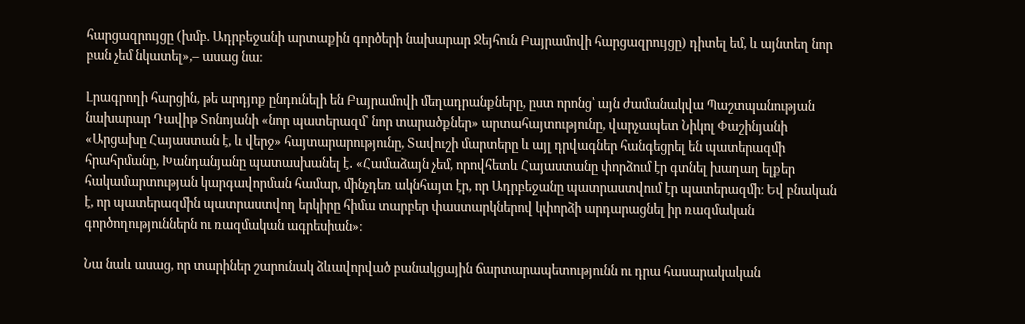հարցազրույցը (խմբ. Ադրբեջանի արտաքին գործերի նախարար Ջեյհուն Բայրամովի հարցազրույցը) դիտել եմ, և այնտեղ նոր բան չեմ նկատել»,– ասաց նա։

Լրագրողի հարցին, թե արդյոք ընդունելի են Բայրամովի մեղադրանքները, ըստ որոնց՝ այն ժամանակվա Պաշտպանության նախարար Դավիթ Տոնոյանի «նոր պատերազմ՝ նոր տարածքներ» արտահայտությունը, վարչապետ Նիկոլ Փաշինյանի «Արցախը Հայաստան է, և վերջ» հայտարարությունը, Տավուշի մարտերը և այլ դրվագներ հանգեցրել են պատերազմի հրահրմանը, Խանդանյանը պատասխանել է․ «Համաձայն չեմ, որովհետև Հայաստանը փորձում էր գտնել խաղաղ ելքեր հակամարտության կարգավորման համար, մինչդեռ ակնհայտ էր, որ Ադրբեջանը պատրաստվում էր պատերազմի։ Եվ բնական է, որ պատերազմին պատրաստվող երկիրը հիմա տարբեր փաստարկներով կփորձի արդարացնել իր ռազմական գործողություններն ու ռազմական ագրեսիան»։

Նա նաև ասաց, որ տարիներ շարունակ ձևավորված բանակցային ճարտարապետությունն ու դրա հասարակական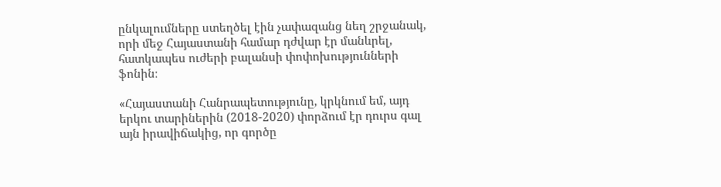ընկալումները ստեղծել էին չափազանց նեղ շրջանակ, որի մեջ Հայաստանի համար դժվար էր մանևրել, հատկապես ուժերի բալանսի փոփոխությունների ֆոնին։

«Հայաստանի Հանրապետությունը, կրկնում եմ, այդ երկու տարիներին (2018-2020) փորձում էր դուրս գալ այն իրավիճակից, որ գործը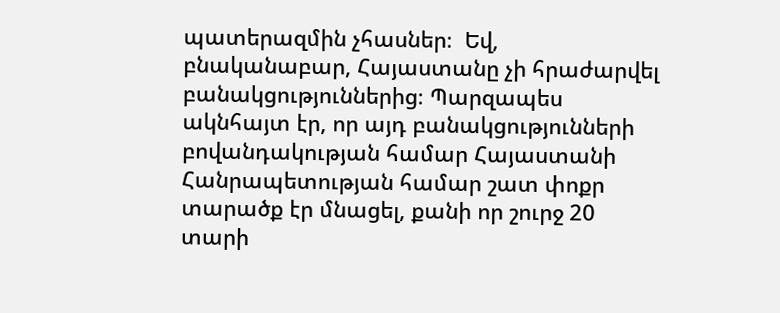պատերազմին չհասներ։  Եվ, բնականաբար, Հայաստանը չի հրաժարվել բանակցություններից։ Պարզապես ակնհայտ էր, որ այդ բանակցությունների բովանդակության համար Հայաստանի Հանրապետության համար շատ փոքր տարածք էր մնացել, քանի որ շուրջ 20 տարի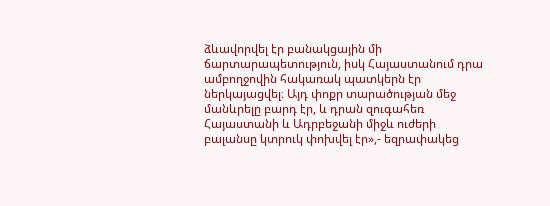ձևավորվել էր բանակցային մի ճարտարապետություն, իսկ Հայաստանում դրա ամբողջովին հակառակ պատկերն էր ներկայացվել։ Այդ փոքր տարածության մեջ մանևրելը բարդ էր, և դրան զուգահեռ Հայաստանի և Ադրբեջանի միջև ուժերի բալանսը կտրուկ փոխվել էր»,- եզրափակեց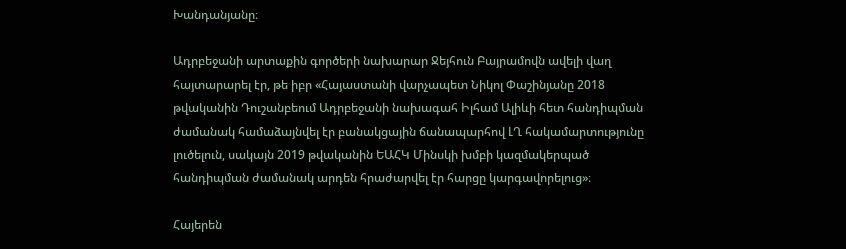Խանդանյանը։

Ադրբեջանի արտաքին գործերի նախարար Ջեյհուն Բայրամովն ավելի վաղ հայտարարել էր, թե իբր «Հայաստանի վարչապետ Նիկոլ Փաշինյանը 2018 թվականին Դուշանբեում Ադրբեջանի նախագահ Իլհամ Ալիևի հետ հանդիպման ժամանակ համաձայնվել էր բանակցային ճանապարհով ԼՂ հակամարտությունը լուծելուն, սակայն 2019 թվականին ԵԱՀԿ Մինսկի խմբի կազմակերպած հանդիպման ժամանակ արդեն հրաժարվել էր հարցը կարգավորելուց»։

Հայերեն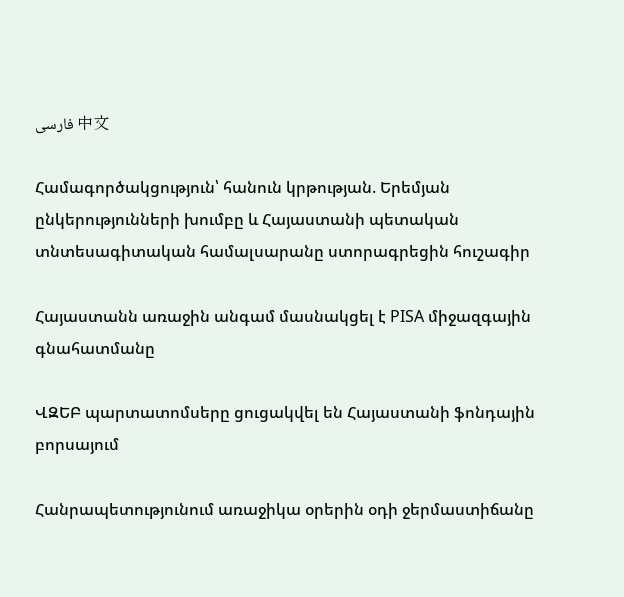فارسی 中文

Համագործակցություն՝ հանուն կրթության. Երեմյան ընկերությունների խումբը և Հայաստանի պետական տնտեսագիտական համալսարանը ստորագրեցին հուշագիր

Հայաստանն առաջին անգամ մասնակցել է PISA միջազգային գնահատմանը

ՎԶԵԲ պարտատոմսերը ցուցակվել են Հայաստանի ֆոնդային բորսայում

Հանրապետությունում առաջիկա օրերին օդի ջերմաստիճանը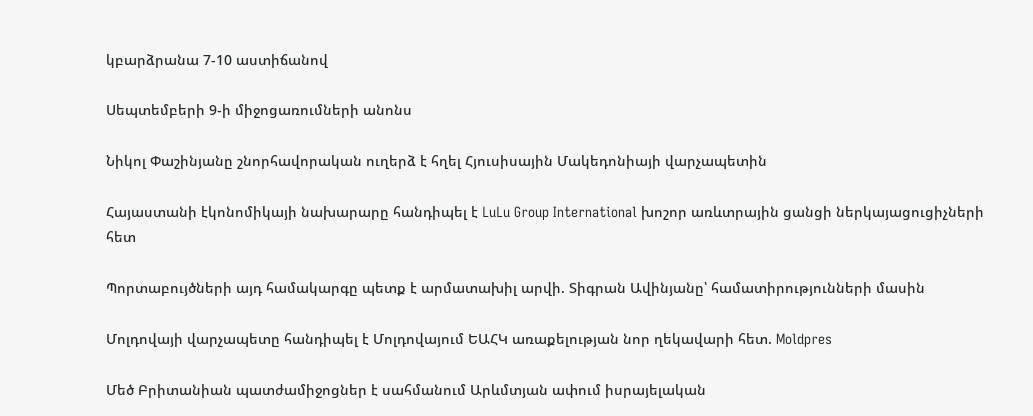կբարձրանա 7-10 աստիճանով

Սեպտեմբերի 9-ի միջոցառումների անոնս

Նիկոլ Փաշինյանը շնորհավորական ուղերձ է հղել Հյուսիսային Մակեդոնիայի վարչապետին

Հայաստանի էկոնոմիկայի նախարարը հանդիպել է LuLu Group International խոշոր առևտրային ցանցի ներկայացուցիչների հետ

Պորտաբույծների այդ համակարգը պետք է արմատախիլ արվի. Տիգրան Ավինյանը՝ համատիրությունների մասին

Մոլդովայի վարչապետը հանդիպել է Մոլդովայում ԵԱՀԿ առաքելության նոր ղեկավարի հետ. Moldpres

Մեծ Բրիտանիան պատժամիջոցներ է սահմանում Արևմտյան ափում իսրայելական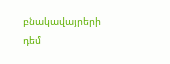բնակավայրերի դեմ